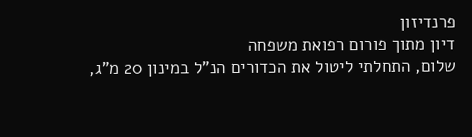פרנדיזון
דיון מתוך פורום רפואת משפחה
שלום, התחלתי ליטול את הכדורים הנ"ל במינון 20 מ"ג,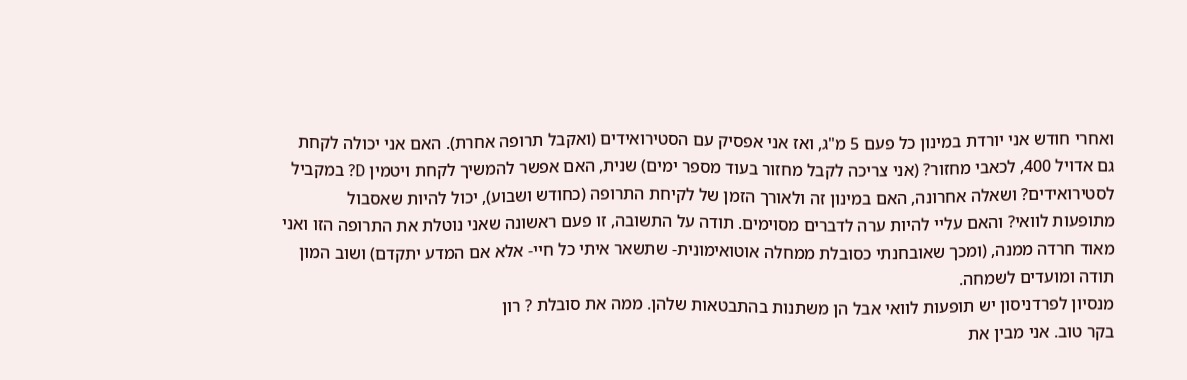ואחרי חודש אני יורדת במינון כל פעם 5 מ"ג, ואז אני אפסיק עם הסטירואידים (ואקבל תרופה אחרת). האם אני יכולה לקחת גם אדויל 400, לכאבי מחזור? (אני צריכה לקבל מחזור בעוד מספר ימים) שנית, האם אפשר להמשיך לקחת ויטמין D? במקביל לסטירואידים? ושאלה אחרונה, האם במינון זה ולאורך הזמן של לקיחת התרופה (כחודש ושבוע), יכול להיות שאסבול מתופעות לוואי? והאם עליי להיות ערה לדברים מסוימים. תודה על התשובה, זו פעם ראשונה שאני נוטלת את התרופה הזו ואני מאוד חרדה ממנה, (ומכך שאובחנתי כסובלת ממחלה אוטואימונית- שתשאר איתי כל חיי- אלא אם המדע יתקדם) ושוב המון תודה ומועדים לשמחה.
מנסיון לפרדניסון יש תופעות לוואי אבל הן משתנות בהתבטאות שלהן. ממה את סובלת ? רון
בקר טוב. אני מבין את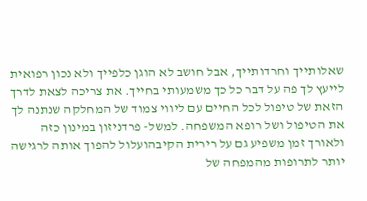שאלותייך וחרדותייך, אבל חושב לא הוגן כלפייך ולא נכון רפואית לייעץ לך פה על דבר כל כך משמעותי בחייך. את צריכה לצאת לדרך הזאת של טיפול לכל החיים עם ליווי צמוד של המחלקה שנתנה לך את הטיפול ושל רופא המשפחה. למשל- פרדניזון במינון כזה ולאורך זמן משפיע גם על רירית הקיבהועלול להפוך אותה לרגישה יותר לתרופות מהמפחה של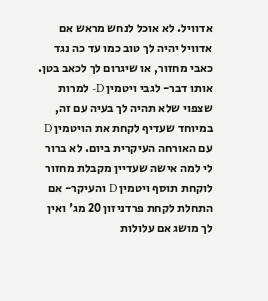אדוויל. לא אוכל לנחש מראש אם אדוויל יהיה לך טוב כמו עד כה נגד כאבי מחזור, או שיגרום לך לכאב בטן. אותו דבר- לגבי ויטמין D- למרות שצפוי שלא תהיה לך בעיה עם זה, במיוחד שעדיף לקחת את הויטמין D עם האורחה העיקרית ביום. לא ברור לי למה אישה שעדיין מקבלת מחזור לוקחת תוסף ויטמין D והעיקר- אם התחלת לקחת פרדניזון 20 מג' ואין לך מושג אם עלולות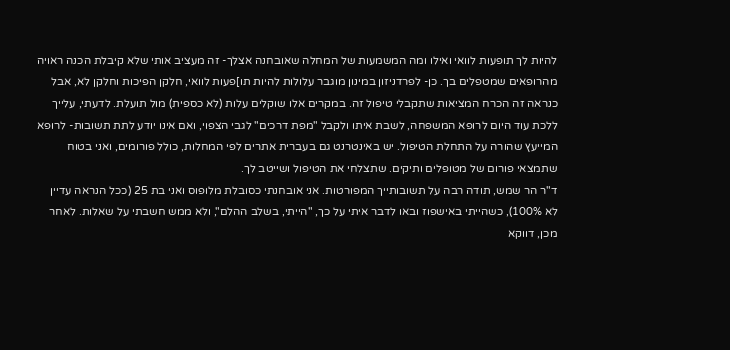להיות לך תופעות לוואי ואילו ומה המשמעות של המחלה שאובחנה אצלך- זה מעציב אותי שלא קיבלת הכנה ראויה מהרופאים שמטפלים בך. כן- לפרדניזון במינון מוגבר עלולות להיות תו]פעות לוואי, חלקן הפיכות וחלקן לא, אבל כנראה זה הכרח המציאות שתקבלי טיפול זה. במקרים אלו שוקלים עלות (לא כספית) מול תועלת. לדעתי, עלייך ללכת עוד היום לרופא המשפחה, לשבת איתו ולקבל "מפת דרכים" לגבי הצפוי, ואם אינו יודע לתת תשובות- לרופא המייעץ שהורה על התחלת הטיפול. יש באינטרנט גם בעברית אתרים לפי המחלות, כולל פורומים, ואני בטוח שתמצאי פורום של מטופלים ותיקים. שתצלחי את הטיפול ושייטב לך.
ד"ר הר שמש, תודה רבה על תשובותייך המפורטות. אני אובחנתי כסובלת מלופוס ואני בת 25 (ככל הנראה עדיין לא 100%), כשהייתי באישפוז ובאו לדבר איתי על כך, "הייתי, בשלב ההלם", ולא ממש חשבתי על שאלות. לאחר מכן, דווקא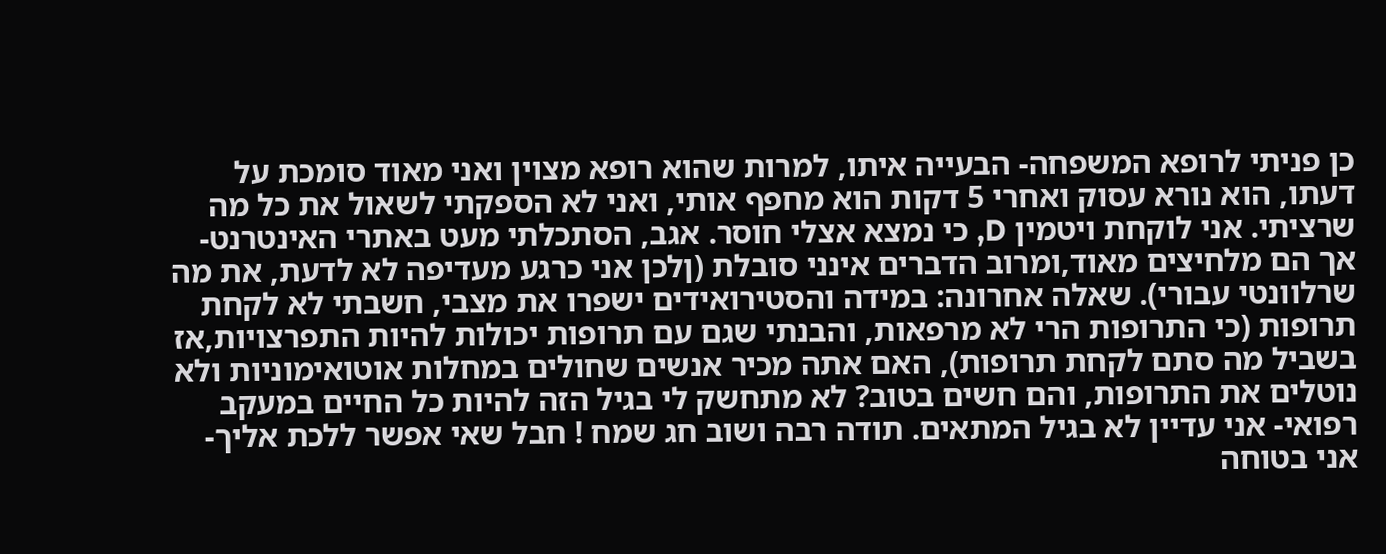כן פניתי לרופא המשפחה- הבעייה איתו, למרות שהוא רופא מצוין ואני מאוד סומכת על דעתו, הוא נורא עסוק ואחרי 5 דקות הוא מחפף אותי, ואני לא הספקתי לשאול את כל מה שרציתי. אני לוקחת ויטמין D, כי נמצא אצלי חוסר. אגב, הסתכלתי מעט באתרי האינטרנט- אך הם מלחיצים מאוד,ומרוב הדברים אינני סובלת (ןלכן אני כרגע מעדיפה לא לדעת, את מה שרלוונטי עבורי). שאלה אחרונה: במידה והסטירואידים ישפרו את מצבי, חשבתי לא לקחת תרופות (כי התרופות הרי לא מרפאות, והבנתי שגם עם תרופות יכולות להיות התפרצויות,אז בשביל מה סתם לקחת תרופות), האם אתה מכיר אנשים שחולים במחלות אוטואימוניות ולא נוטלים את התרופות, והם חשים בטוב? לא מתחשק לי בגיל הזה להיות כל החיים במעקב רפואי- אני עדיין לא בגיל המתאים. תודה רבה ושוב חג שמח ! חבל שאי אפשר ללכת אליך- אני בטוחה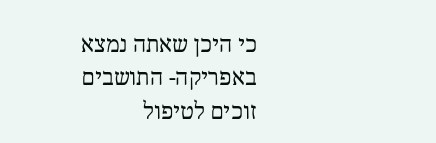כי היכן שאתה נמצא באפריקה- התושבים זוכים לטיפול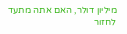מיליון דולר, האם אתה מתעד לחזור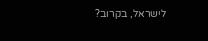לישראל, בקרוב?